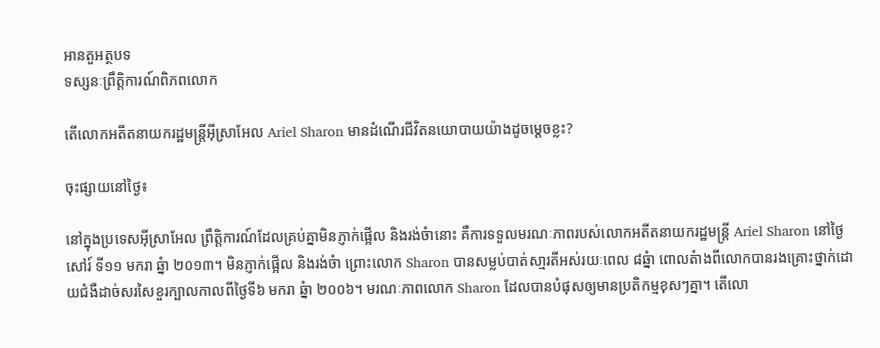អានតួអត្ថបទ
ទស្សនៈព្រឹត្តិការណ៍ពិភពលោក

តើលោកអតីតនាយករដ្ឋមន្រ្តីអ៊ីស្រាអែល Ariel Sharon មានដំណើរជីវិតនយោបាយយ៉ាងដូចម្តេចខ្លះ?

ចុះផ្សាយនៅថ្ងៃ៖

នៅក្នុងប្រទេសអ៊ីស្រាអែល ព្រឹត្តិការណ៍ដែលគ្រប់គ្នាមិនភ្ញាក់ផ្អើល និងរង់ចំានោះ គឺការទទួលមរណៈភាពរបស់លោកអតីតនាយករដ្ឋមន្រ្តី Ariel Sharon នៅថ្ងៃសៅរ៍ ទី១១ មករា ឆ្នំា ២០១៣។ មិនភ្ញាក់ផ្អើល និងរង់ចំា ព្រោះលោក Sharon បានសម្លប់បាត់សា្មរតីអស់រយៈពេល ៨ឆ្នំា ពោលតំាងពីលោកបានរងគ្រោះថ្នាក់ដោយជំងឺដាច់សរសៃខួរក្បាលកាលពីថ្ងៃទី៦ មករា ឆ្នំា ២០០៦។ មរណៈភាពលោក Sharon ដែលបានបំផុសឲ្យមានប្រតិកម្មខុសៗគ្នា។ តើលោ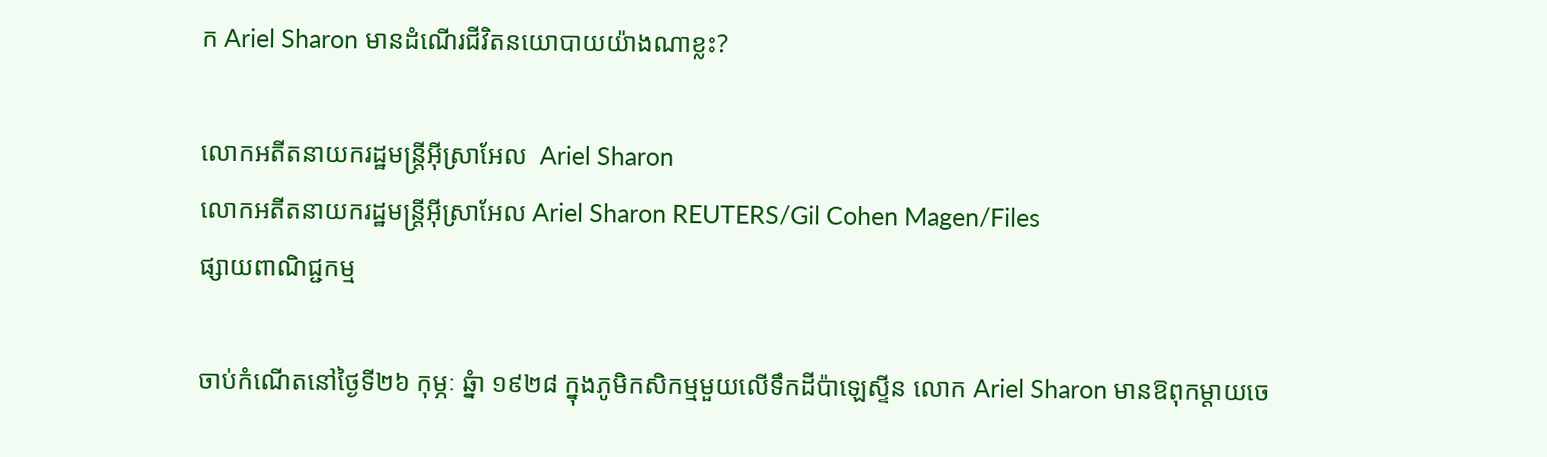ក Ariel Sharon មានដំណើរជីវិតនយោបាយយ៉ាងណាខ្លះ?

លោកអតីតនាយករដ្ឋមន្រ្តីអ៊ីស្រាអែល  Ariel Sharon
លោកអតីតនាយករដ្ឋមន្រ្តីអ៊ីស្រាអែល Ariel Sharon REUTERS/Gil Cohen Magen/Files
ផ្សាយពាណិជ្ជកម្ម

ចាប់កំណើតនៅថ្ងៃទី២៦ កុម្ភៈ ឆ្នំា ១៩២៨ ក្នុងភូមិកសិកម្មមួយលើទឹកដីប៉ាឡេស្ទីន លោក Ariel Sharon មានឱពុកម្តាយចេ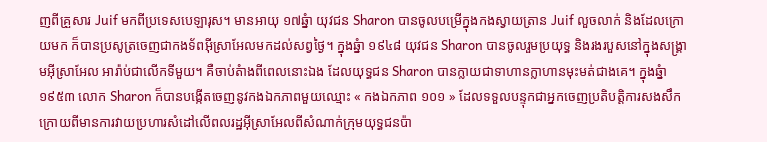ញពីគ្រួសារ Juif មកពីប្រទេសបេឡារុស។ មានអាយុ ១៧ឆ្នំា យុវជន Sharon បានចូលបម្រើក្នុងកងស្វាយត្រាន Juif លួចលាក់ និងដែលក្រោយមក ក៏បានប្រសូត្រចេញជាកងទ័ពអ៊ីស្រាអែលមកដល់សព្វថ្ងៃ។ ក្នុងឆ្នំា ១៩៤៨ យុវជន Sharon បានចូលរួមប្រយុទ្ធ និងរងរបួសនៅក្នុងសង្រ្គាមអ៊ីស្រាអែល អារ៉ាប់ជាលើកទីមួយ។ គឺចាប់តំាងពីពេលនោះឯង ដែលយុទ្ធជន Sharon បានក្លាយជាទាហានក្លាហានមុះមត់ជាងគេ។ ក្នុងឆ្នំា ១៩៥៣ លោក Sharon ក៏បានបង្កើតចេញនូវកងឯកភាពមួយឈ្មោះ « កងឯកភាព ១០១ » ដែលទទួលបន្ទុកជាអ្នកចេញប្រតិបត្តិការសងសឹក ក្រោយពីមានការវាយប្រហារសំដៅលើពលរដ្ឋអ៊ីស្រាអែលពីសំណាក់ក្រុមយុទ្ធជនប៉ា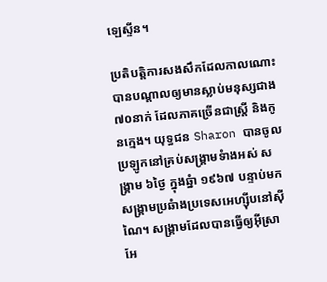ឡេស្ទីន។

ប្រតិបត្តិការសងសឹកដែលកាលណោះ បានបណ្តាលឲ្យមានស្លាប់មនុស្សជាង ៧០នាក់ ដែលភាគច្រើនជាស្រ្តី និងកូនក្មេង។ យុទ្ធជន Sharon បានចូលប្រឡូកនៅគ្រប់សង្រ្គាមទំាងអស់ សង្រ្គាម ៦ថ្ងៃ ក្នុងឆ្នំា ១៩៦៧ បន្ទាប់មក សង្រ្គាមប្រឆំាងប្រទេសអេហ្ស៊ីបនៅស៊ីណៃ។ សង្រ្គាមដែលបានធ្វើឲ្យអ៊ីស្រាអែ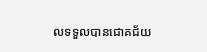លទទួលបានជោគជ័យ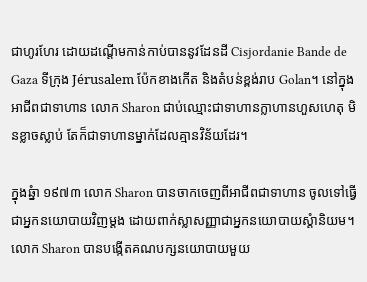ជាហូរហែរ ដោយដណ្តើមកាន់កាប់បាននូវដែនដី Cisjordanie Bande de Gaza ទីក្រុង Jérusalem ប៉ែកខាងកើត និងតំបន់ខ្ពង់រាប Golan។ នៅក្នុងអាជីពជាទាហាន លោក Sharon ជាប់ឈ្មោះជាទាហានក្លាហានហួសហេតុ មិនខ្លាចស្លាប់ តែក៏ជាទាហានម្នាក់ដែលគ្មានវិន័យដែរ។

ក្នុងឆ្នំា ១៩៧៣ លោក Sharon បានចាកចេញពីអាជីពជាទាហាន ចូលទៅធ្វើជាអ្នកនយោបាយវិញម្តង ដោយពាក់ស្លាសញ្ញាជាអ្នកនយោបាយស្តំានិយម។ លោក Sharon បានបង្កើតគណបក្សនយោបាយមួយ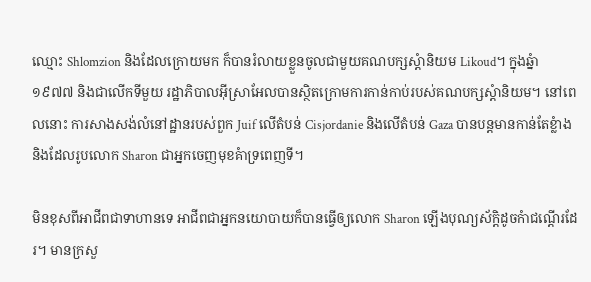ឈ្មោះ Shlomzion និងដែលក្រោយមក ក៏បានរំលាយខ្លួនចូលជាមួយគណបក្សស្តំានិយម Likoud។ ក្នុងឆ្នំា ១៩៧៧ និងជាលើកទីមួយ រដ្ឋាភិបាលអ៊ីស្រាអែលបានស្ថិតក្រោមការកាន់កាប់របស់គណបក្សស្តំានិយម។ នៅពេលនោះ ការសាងសង់លំនៅដ្ឋានរបស់ពួក Juif លើតំបន់ Cisjordanie និងលើតំបន់ Gaza បានបន្តមានកាន់តែខ្លំាង និងដែលរូបលោក Sharon ជាអ្នកចេញមុខគំាទ្រពេញទី។

មិនខុសពីអាជីពជាទាហានទេ អាជីពជាអ្នកនយោបាយក៏បានធ្វើឲ្យលោក Sharon ឡើងបុណ្យស័ក្តិដូចកំាជណ្តើរដែរ។ មានក្រសួ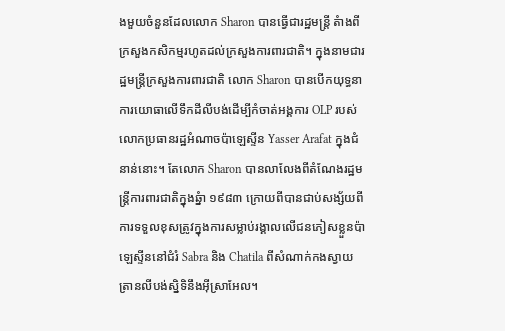ងមួយចំនួនដែលលោក Sharon បានធ្វើជារដ្ឋមន្រ្តី តំាងពីក្រសួងកសិកម្មរហូតដល់ក្រសួងការពារជាតិ។ ក្នុងនាមជារដ្ឋមន្រ្តីក្រសួងការពារជាតិ លោក Sharon បានបើកយុទ្ធនាការយោធាលើទឹកដីលីបង់ដើម្បីកំចាត់អង្គការ OLP របស់លោកប្រធានរដ្ឋអំណាចប៉ាឡេស្ទីន Yasser Arafat ក្នុងជំនាន់នោះ។ តែលោក Sharon បានលាលែងពីតំណែងរដ្ឋមន្រ្តីការពារជាតិក្នុងឆ្នំា ១៩៨៣ ក្រោយពីបានជាប់សង្ស័យពីការទទួលខុសត្រូវក្នុងការសម្លាប់រង្គាលលើជនភៀសខ្លួនប៉ាឡេស្ទីននៅជំរំ Sabra និង Chatila ពីសំណាក់កងស្វាយត្រានលីបង់ស្និទិនឹងអ៊ីស្រាអែល។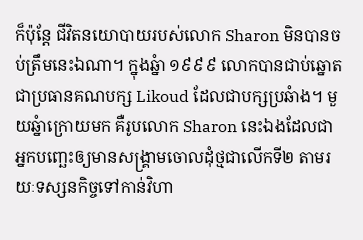ក៏ប៉ុន្តែ ជីវិតនយោបាយរបស់លោក Sharon មិនបានចប់ត្រឹមនេះឯណា។ ក្នុងឆ្នំា ១៩៩៩ លោកបានជាប់ឆ្នោតជាប្រធានគណបក្ស Likoud ដែលជាបក្សប្រឆំាង។ មួយឆ្នំាក្រោយមក គឺរូបលោក Sharon នេះឯងដែលជាអ្នកបញ្ឆេះឲ្យមានសង្រ្គាមចោលដុំថ្មជាលើកទី២ តាមរយៈទស្សនកិច្ចទៅកាន់វិហា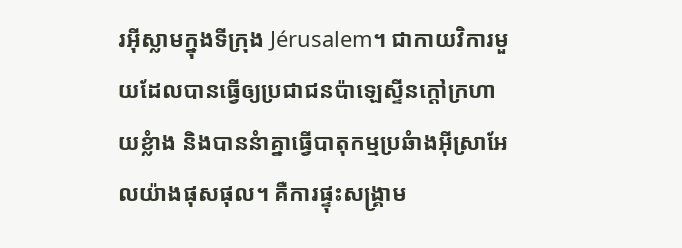រអ៊ីស្លាមក្នុងទីក្រុង Jérusalem។ ជាកាយវិការមួយដែលបានធ្វើឲ្យប្រជាជនប៉ាឡេស្ទីនក្តៅក្រហាយខ្លំាង និងបាននំាគ្នាធ្វើបាតុកម្មប្រឆំាងអ៊ីស្រាអែលយ៉ាងផុសផុល។ គឺការផ្ទុះសង្រ្គាម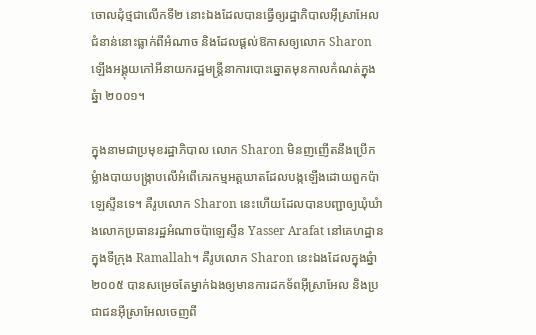ចោលដុំថ្មជាលើកទី២ នោះឯងដែលបានធ្វើឲ្យរដ្ឋាភិបាលអ៊ីស្រាអែលជំនាន់នោះធ្លាក់ពីអំណាច និងដែលផ្តល់ឱកាសឲ្យលោក Sharon ឡើងអង្គុយកៅអីនាយករដ្ឋមន្រ្តីនាការបោះឆ្នោតមុនកាលកំណត់ក្នុងឆ្នំា ២០០១។

ក្នុងនាមជាប្រមុខរដ្ឋាភិបាល លោក Sharon មិនញញើតនឹងប្រើកម្លំាងបាយបង្រ្កាបលើអំពើភេរកម្មអត្តឃាតដែលបង្កឡើងដោយពួកប៉ាឡេស្ទីនទេ។ គឺរូបលោក Sharon នេះហើយដែលបានបញ្ជាឲ្យឃុំឃំាងលោកប្រធានរដ្ឋអំណាចប៉ាឡេស្ទីន Yasser Arafat នៅគេហដ្ឋានក្នុងទីក្រុង Ramallah។ គឺរូបលោក Sharon នេះឯងដែលក្នុងឆ្នំា ២០០៥ បានសម្រេចតែម្នាក់ឯងឲ្យមានការដកទ័ពអ៊ីស្រាអែល និងប្រជាជនអ៊ីស្រាអែលចេញពី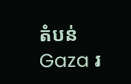តំបន់ Gaza រ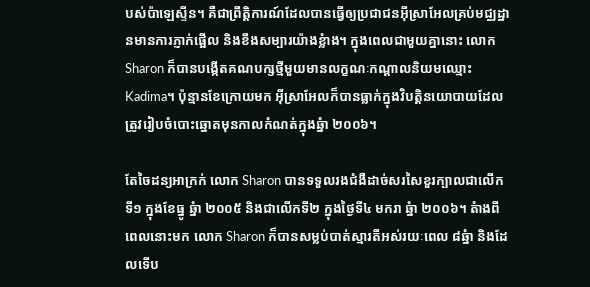បស់ប៉ាឡេស្ទីន។ គឺជាព្រឹត្តិការណ៍ដែលបានធ្វើឲ្យប្រជាជនអ៊ីស្រាអែលគ្រប់មជ្ឈដ្ឋានមានការភ្ញាក់ផ្អើល និងខឹងសម្បារយ៉ាងខ្លំាង។ ក្នុងពេលជាមួយគ្នានោះ លោក Sharon ក៏បានបង្កើតគណបក្សថ្មីមួយមានលក្ខណៈកណ្តាលនិយមឈ្មោះ Kadima។ ប៉ុន្មានខែក្រោយមក អ៊ីស្រាអែលក៏បានធ្លាក់ក្នុងវិបត្តិនយោបាយដែលត្រូវរៀបចំបោះឆ្នោតមុនកាលកំណត់ក្នុងឆ្នំា ២០០៦។

តែចៃដន្យអាក្រក់ លោក Sharon បានទទួលរងជំងឺដាច់សរសៃខួរក្បាលជាលើកទី១ ក្នុងខែធ្នូ ឆ្នំា ២០០៥ និងជាលើកទី២ ក្នុងថ្ងៃទី៤ មករា ឆ្នំា ២០០៦។ តំាងពីពេលនោះមក លោក Sharon ក៏បានសម្លប់បាត់ស្មារតីអស់រយៈពេល ៨ឆ្នំា និងដែលទើប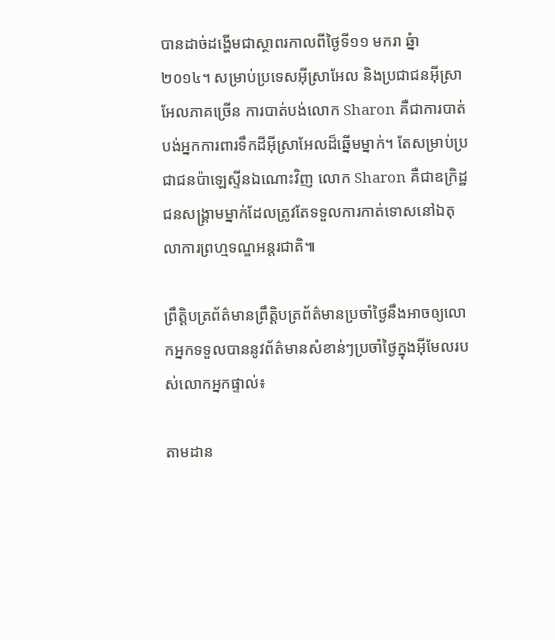បានដាច់ដង្ហើមជាស្ថាពរកាលពីថ្ងៃទី១១ មករា ឆ្នំា ២០១៤។ សម្រាប់ប្រទេសអ៊ីស្រាអែល និងប្រជាជនអ៊ីស្រាអែលភាគច្រើន ការបាត់បង់លោក Sharon គឺជាការបាត់បង់អ្នកការពារទឹកដីអ៊ីស្រាអែលដ៏ឆ្នើមម្នាក់។ តែសម្រាប់ប្រជាជនប៉ាឡេស្ទីនឯណោះវិញ លោក Sharon គឺជាឧក្រិដ្ឋជនសង្រ្គាមម្នាក់ដែលត្រូវតែទទួលការកាត់ទោសនៅឯតុលាការព្រហ្មទណ្ឌអន្តរជាតិ៕

ព្រឹត្តិបត្រព័ត៌មានព្រឹត្តិបត្រព័ត៌មានប្រចាំថ្ងៃនឹងអាចឲ្យលោកអ្នកទទួលបាននូវព័ត៌មានសំខាន់ៗប្រចាំថ្ងៃក្នុងអ៊ីមែលរបស់លោកអ្នកផ្ទាល់៖

តាមដាន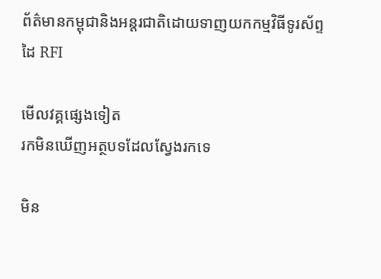ព័ត៌មានកម្ពុជានិងអន្តរជាតិដោយទាញយកកម្មវិធីទូរស័ព្ទដៃ RFI

មើលវគ្គផ្សេងទៀត
រកមិនឃើញអត្ថបទដែលស្វែងរកទេ

មិន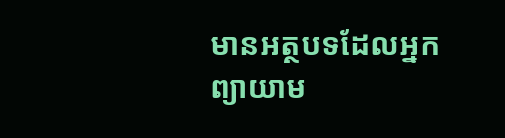មានអត្ថបទដែលអ្នកព្យាយាម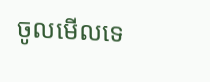ចូលមើលទេ